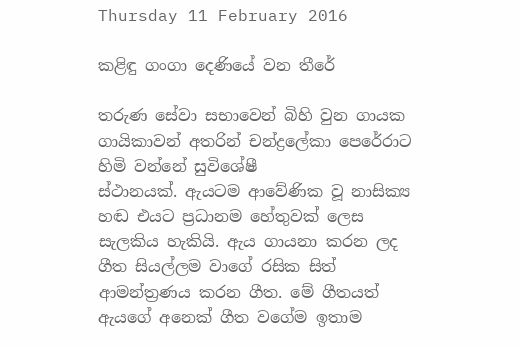Thursday 11 February 2016

කළිඳු ගංගා දෙණියේ වන තීරේ

තරුණ සේවා සභාවෙන් බිහි වුන ගායක ගායිකාවන් අතරින් චන්ද්‍රලේකා පෙරේරාට හිමි වන්නේ සුවිශේෂී
ස්ථානයක්. ඇයටම ආවේණික වූ නාසික්‍ය හඬ එයට ප්‍රධානම හේතුවක් ලෙස සැලකිය හැකියි. ඇය ගායනා කරන ලද ගීත සියල්ලම වාගේ රසික සිත් ආමන්ත්‍රණය කරන ගීත. මේ ගීතයත් ඇයගේ අනෙක් ගීත වගේම ඉතාම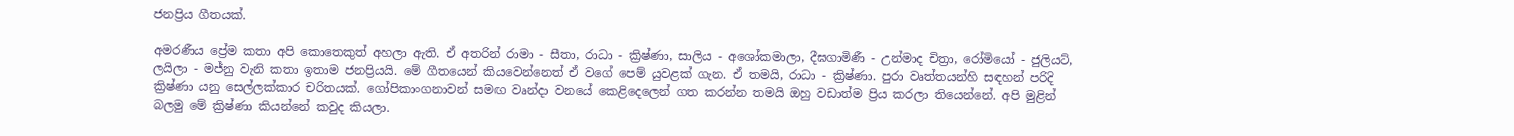ජනප්‍රිය ගීතයක්.

අමරණීය ප්‍රේම කතා අපි කොතෙකුත් අහලා ඇති. ඒ අතරින් රාමා - සීතා, රාධා - ක්‍රිෂ්ණා, සාලිය - අශෝකමාලා, දීඝගාමිණී - උන්මාද චිත්‍රා, රෝමියෝ - ජුලියට්, ලයිලා - මජ්නු වැනි කතා ඉතාම ජනප්‍රියයි. මේ ගීතයෙන් කියවෙන්නෙත් ඒ වගේ පෙම් යුවළක් ගැන. ඒ තමයි, රාධා - ක්‍රිෂ්ණා. පුරා වෘත්තයන්හි සඳහන් පරිදි ක්‍රිෂ්ණා යනු සෙල්ලක්කාර චරිතයක්. ගෝපිකාංගනාවන් සමඟ වෘන්දා වනයේ කෙළිදෙලෙන් ගත කරන්න තමයි ඔහු වඩාත්ම ප්‍රිය කරලා තියෙන්නේ. අපි මුළින් බලමු මේ ක්‍රිෂ්ණා කියන්නේ කවුද කියලා.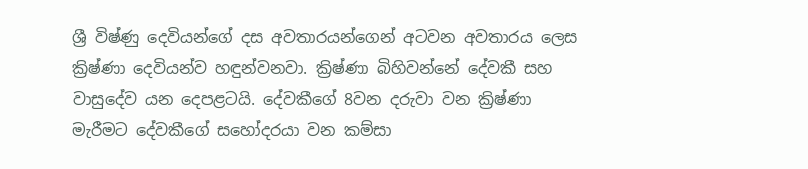ශ්‍රී විෂ්ණු දෙවියන්ගේ දස අවතාරයන්ගෙන් අටවන අවතාරය ලෙස ක්‍රිෂ්ණා දෙවියන්ව හඳුන්වනවා. ක්‍රිෂ්ණා බිහිවන්නේ දේවකී සහ වාසුදේව යන දෙපළටයි. දේවකීගේ 8වන දරුවා වන ක්‍රිෂ්ණා මැරීමට දේවකීගේ සහෝදරයා වන කම්සා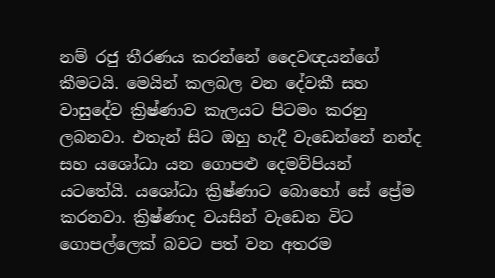නම් රජු තීරණය කරන්නේ දෛවඥයන්ගේ කීමටයි. මෙයින් කලබල වන දේවකී සහ වාසුදේව ක්‍රිෂ්ණාව කැලයට පිටමං කරනු ලබනවා. එතැන් සිට ඔහු හැදී වැඩෙන්නේ නන්ද සහ යශෝධා යන ගොපළු දෙමව්පියන් යටතේයි. යශෝධා ක්‍රිෂ්ණාට බොහෝ සේ ප්‍රේම කරනවා. ක්‍රිෂ්ණාද වයසින් වැඩෙන විට ගොපල්ලෙක් බවට පත් වන අතරම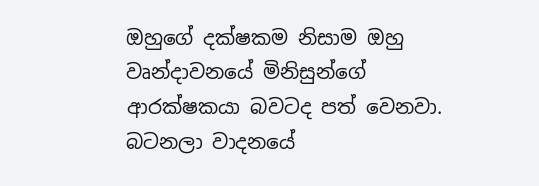ඔහුගේ දක්ෂකම නිසාම ඔහු වෘන්දාවනයේ මිනිසුන්ගේ ආරක්ෂකයා බවටද පත් වෙනවා. බටනලා වාදනයේ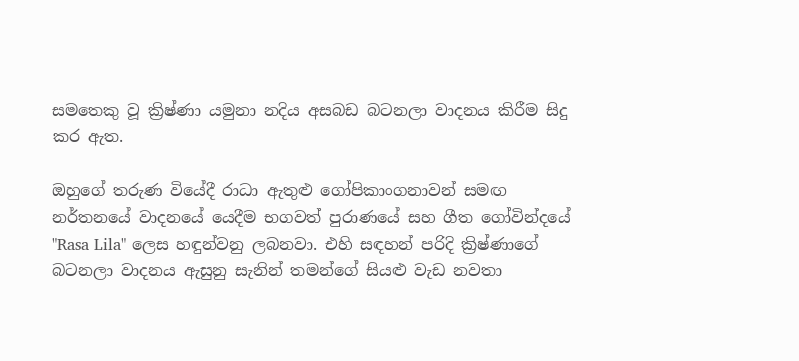සමතෙකු වූ ක්‍රිෂ්ණා යමුනා නදිය අසබඩ බටනලා වාදනය කිරීම සිදු කර ඇත.

ඔහුගේ තරුණ වියේදී රාධා ඇතුළු ගෝපිකාංගනාවන් සමඟ නර්තනයේ වාදනයේ යෙදීම භගවත් පුරාණයේ සහ ගීත ගෝවින්දයේ "Rasa Lila" ලෙස හඳුන්වනු ලබනවා. එහි සඳහන් පරිදි ක්‍රිෂ්ණාගේ බටනලා වාදනය ඇසුනු සැනින් තමන්ගේ සියළු වැඩ නවතා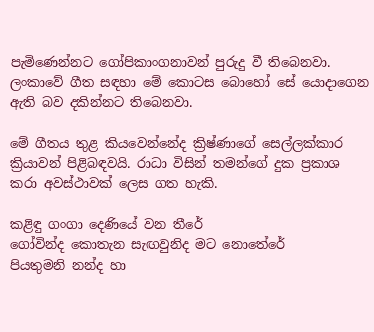පැමිණෙන්නට ගෝපිකාංගනාවන් පුරුදු වී තිබෙනවා. ලංකාවේ ගීත සඳහා මේ කොටස බොහෝ සේ යොදාගෙන ඇති බව දකින්නට තිබෙනවා.

මේ ගීතය තුළ කියවෙන්නේද ක්‍රිෂ්ණාගේ සෙල්ලක්කාර ක්‍රියාවන් පිළිබඳවයි. රාධා විසින් තමන්ගේ දුක ප්‍රකාශ කරා අවස්ථාවක් ලෙස ගත හැකි.

කළිඳු ගංගා දෙණියේ වන තීරේ
ගෝවින්ද කොතැන සැඟවුනිද මට නොතේරේ
පියතුමනි නන්ද හා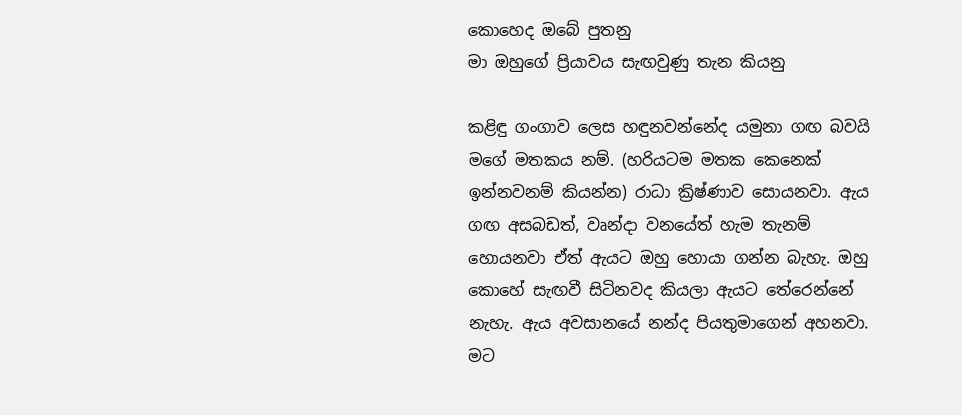කොහෙද ඔබේ පුතනු
මා ඔහුගේ ප්‍රියාවය සැඟවුණු තැන කියනු

කළිඳු ගංගාව ලෙස හඳුනවන්නේද යමුනා ගඟ බවයි මගේ මතකය නම්. (හරියටම මතක කෙනෙක් ඉන්නවනම් කියන්න) රාධා ක්‍රිෂ්ණාව සොයනවා. ඇය ගඟ අසබඩත්, වෘන්දා වනයේත් හැම තැනම් හොයනවා ඒත් ඇයට ඔහු හොයා ගන්න බැහැ. ඔහු කොහේ සැඟවී සිටිනවද කියලා ඇයට තේරෙන්නේ නැහැ. ඇය අවසානයේ නන්ද පියතුමාගෙන් අහනවා. මට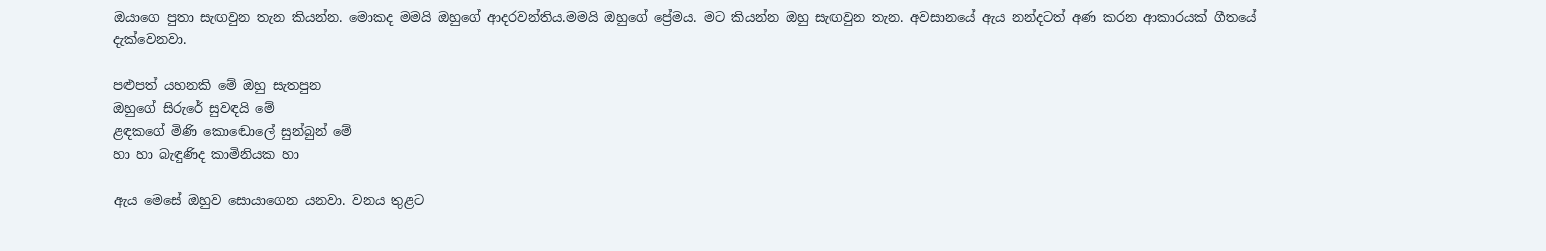ඔයාගෙ පුතා සැඟවුන තැන කියන්න. මොකද මමයි ඔහුගේ ආදරවන්තිය.මමයි ඔහුගේ ප්‍රේමය. මට කියන්න ඔහු සැඟවුන තැන. අවසානයේ ඇය නන්දටත් අණ කරන ආකාරයක් ගීතයේ දැක්වෙනවා.

පළුපත් යහනකි මේ ඔහු සැතපුන
ඔහුගේ සිරුරේ සුවඳයි මේ
ළඳකගේ මිණි කොඬොලේ සුන්බුන් මේ
හා හා බැඳුණිද කාමිනියක හා

ඇය මෙසේ ඔහුව සොයාගෙන යනවා. වනය තුළට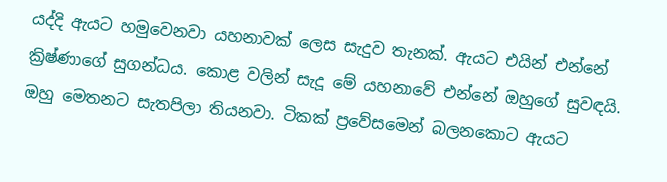යද්දි ඇයට හමුවෙනවා යහනාවක් ලෙස සැදුව තැනක්. ඇයට එයින් එන්නේ ක්‍රිෂ්ණාගේ සුගන්ධය. කොළ වලින් සැදූ මේ යහනාවේ එන්නේ ඔහුගේ සුවඳයි. ඔහු මෙතනට සැතපිලා තියනවා. ටිකක් ප්‍රවේසමෙන් බලනකොට ඇයට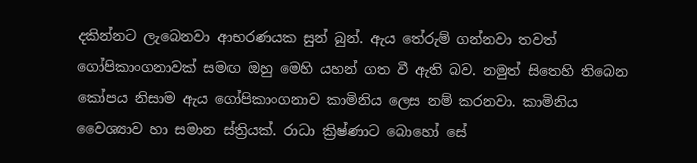දකින්නට ලැබෙනවා ආභරණයක සුන් බුන්. ඇය තේරුම් ගන්නවා තවත් ගෝපිකාංගනාවක් සමඟ ඔහු මෙහි යහන් ගත වී ඇති බව. නමුත් සිතෙහි තිබෙන කෝපය නිසාම ඇය ගෝපිකාංගනාව කාමිනිය ලෙස නම් කරනවා. කාමිනිය වෛශ්‍යාව හා සමාන ස්ත්‍රියක්. රාධා ක්‍රිෂ්ණාට බොහෝ සේ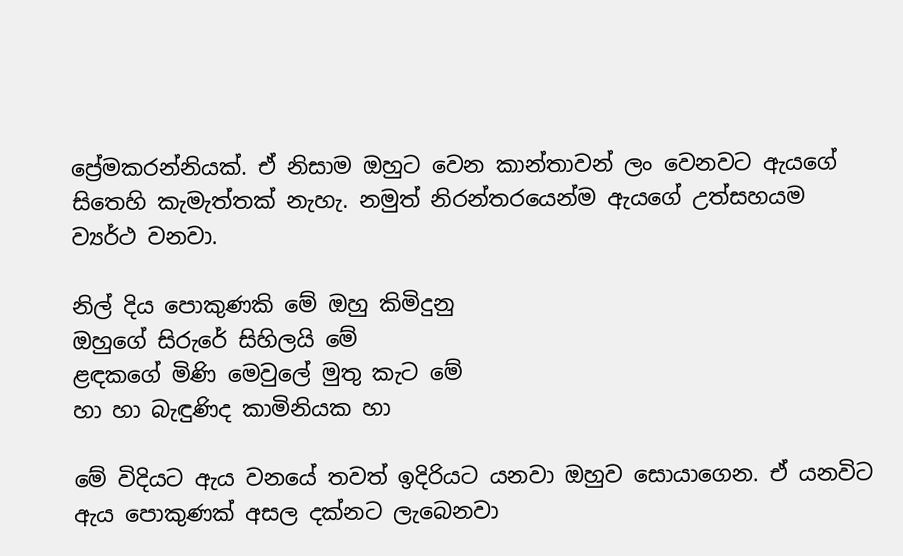ප්‍රේමකරන්නියක්. ඒ නිසාම ඔහුට වෙන කාන්තාවන් ලං වෙනවට ඇයගේ සිතෙහි කැමැත්තක් නැහැ. නමුත් නිරන්තරයෙන්ම ඇයගේ උත්සහයම ව්‍යර්ථ වනවා.

නිල් දිය පොකුණකි මේ ඔහු කිමිදුනු
ඔහුගේ සිරුරේ සිහිලයි මේ
ළඳකගේ මිණි මෙවුලේ මුතු කැට මේ
හා හා බැඳුණිද කාමිනියක හා

මේ විදියට ඇය වනයේ තවත් ඉදිරියට යනවා ඔහුව සොයාගෙන. ඒ යනවිට ඇය පොකුණක් අසල දක්නට ලැබෙනවා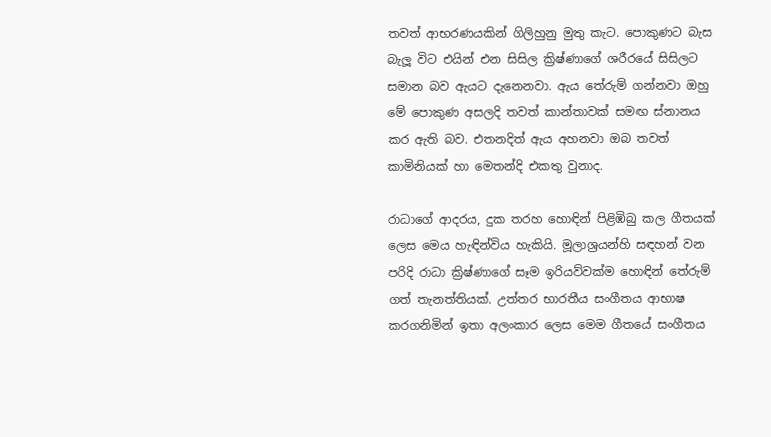තවත් ආභරණයකින් ගිලිහුනු මුතු කැට. පොකුණට බැස බැලූ විට එයින් එන සිසිල ක්‍රිෂ්ණාගේ ශරීරයේ සිසිලට සමාන බව ඇයට දැනෙනවා. ඇය තේරුම් ගන්නවා ඔහු මේ පොකුණ අසලදි තවත් කාන්තාවක් සමඟ ස්නානය කර ඇති බව. එතනදිත් ඇය අහනවා ඔබ තවත් කාමිනියක් හා මෙතන්දි එකතු වුනාද.

රාධාගේ ආදරය, දුක තරහ හොඳින් පිළිඹිබු කල ගීතයක් ලෙස මෙය හැඳින්විය හැකියි. මූලාශ්‍රයන්හි සඳහන් වන පරිදි රාධා ක්‍රිෂ්ණාගේ සෑම ඉරියව්වක්ම හොඳින් තේරුම් ගත් තැනත්තියක්. උත්‍තර භාරතීය සංගීතය ආභාෂ කරගනිමින් ඉතා අලංකාර ලෙස මෙම ගීතයේ සංගීතය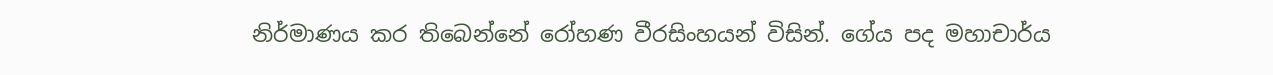නිර්මාණය කර තිබෙන්නේ රෝහණ වීරසිංහයන් විසින්. ගේය පද මහාචාර්ය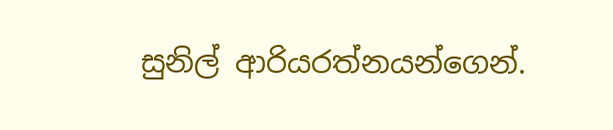සුනිල් ආරියරත්නයන්ගෙන්.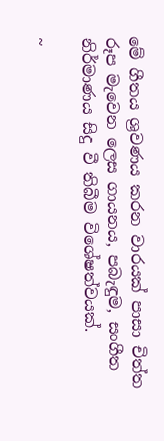මේ ගීතය ශ්‍රවණය කරන වාරයක් පාසා චිත්ත රූප මැවෙන ලෙස ගායනය, පබැඳුම, සංගීත නිර්මාණය සිදු වී තිබීම විශේෂත්වයක්.

~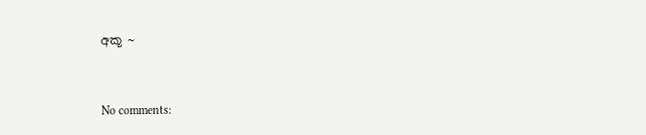අකූ ~


No comments: